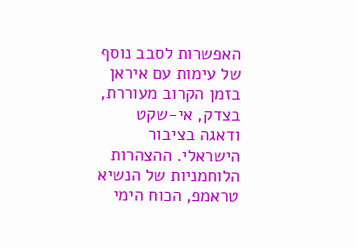האפשרות לסבב נוסף של עימות עם איראן בזמן הקרוב מעוררת, בצדק, אי-שקט ודאגה בציבור הישראלי. ההצהרות הלוחמניות של הנשיא טראמפ, הכוח הימי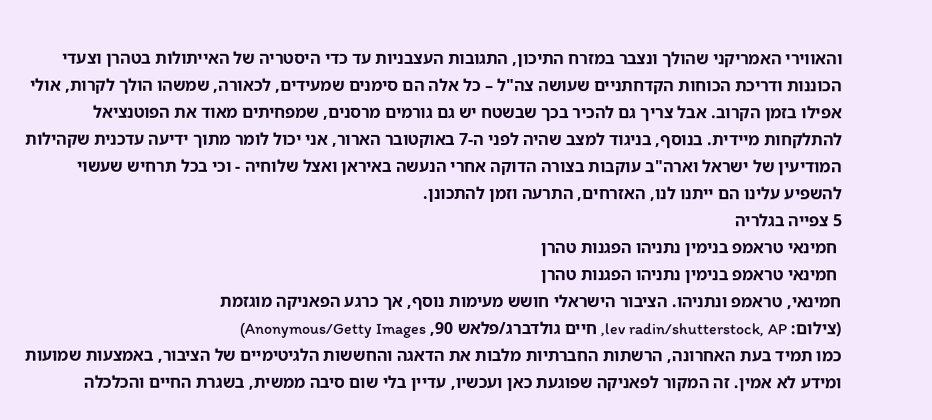והאווירי האמריקני שהולך ונצבר במזרח התיכון, התגובות העצבניות עד כדי היסטריה של האייתולות בטהרן וצעדי הכוננות ודריכת הכוחות הקדחתניים שעושה צה"ל – כל אלה הם סימנים שמעידים, לכאורה, שמשהו הולך לקרות, אולי אפילו בזמן הקרוב. אבל צריך גם להכיר בכך שבשטח יש גם גורמים מרסנים, שמפחיתים מאוד את הפוטנציאל להתלקחות מיידית. בנוסף, בניגוד למצב שהיה לפני ה-7 באוקטובר הארור, אני יכול לומר מתוך ידיעה עדכנית שקהילות המודיעין של ישראל וארה"ב עוקבות בצורה הדוקה אחרי הנעשה באיראן ואצל שלוחיה - וכי בכל תרחיש שעשוי להשפיע עלינו הם ייתנו לנו, האזרחים, התרעה וזמן להתכונן.
5 צפייה בגלריה
 חמינאי טראמפ בנימין נתניהו הפגנות טהרן
 חמינאי טראמפ בנימין נתניהו הפגנות טהרן
חמינאי, טראמפ ונתניהו. הציבור הישראלי חושש מעימות נוסף, אך כרגע הפאניקה מוגזמת
(צילום: lev radin/shutterstock, AP, חיים גולדברג/פלאש 90, Anonymous/Getty Images)
כמו תמיד בעת האחרונה, הרשתות החברתיות מלבות את הדאגה והחששות הלגיטימיים של הציבור, באמצעות שמועות ומידע לא אמין. זה המקור לפאניקה שפוגעת כאן ועכשיו, עדיין בלי שום סיבה ממשית, בשגרת החיים והכלכלה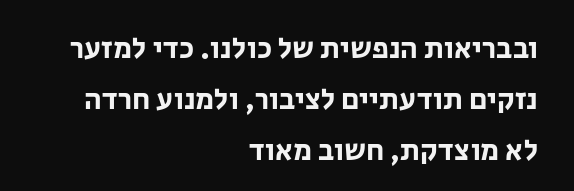ובבריאות הנפשית של כולנו. כדי למזער נזקים תודעתיים לציבור, ולמנוע חרדה לא מוצדקת, חשוב מאוד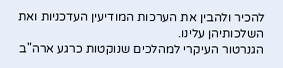להכיר ולהבין את הערכות המודיעין העדכניות ואת השלכותיהן עלינו.
הגנרטור העיקרי למהלכים שנוקטות כרגע ארה"ב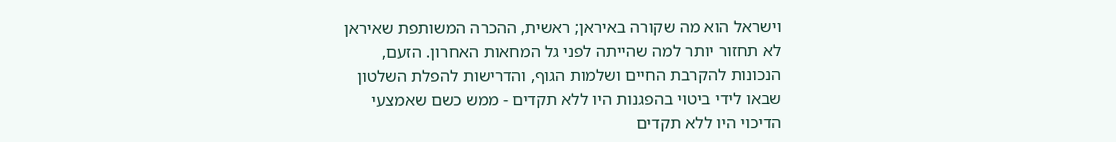וישראל הוא מה שקורה באיראן; ראשית, ההכרה המשותפת שאיראן לא תחזור יותר למה שהייתה לפני גל המחאות האחרון. הזעם, הנכונות להקרבת החיים ושלמות הגוף, והדרישות להפלת השלטון שבאו לידי ביטוי בהפגנות היו ללא תקדים - ממש כשם שאמצעי הדיכוי היו ללא תקדים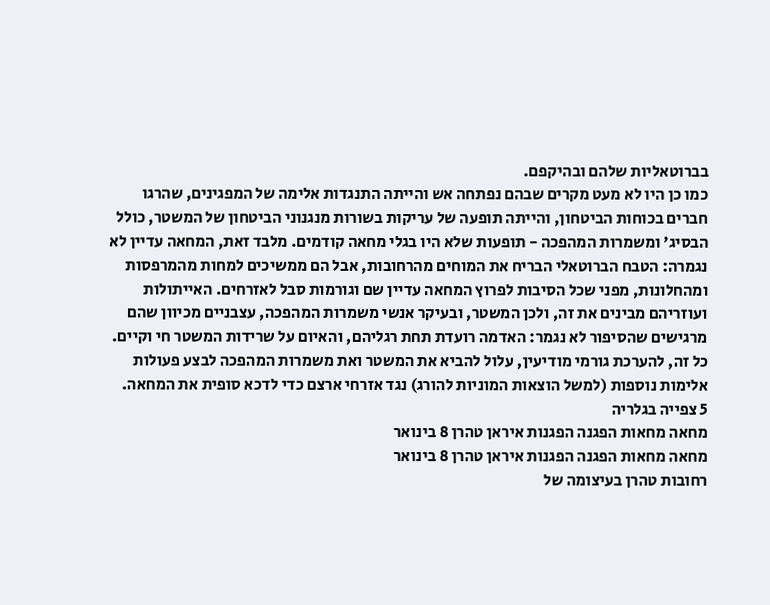בברוטאליות שלהם ובהיקפם.
כמו כן היו לא מעט מקרים שבהם נפתחה אש והייתה התנגדות אלימה של המפגינים, שהרגו חברים בכוחות הביטחון, והייתה תופעה של עריקות בשורות מנגנוני הביטחון של המשטר, כולל הבסיג' ומשמרות המהפכה - תופעות שלא היו בגלי מחאה קודמים. מלבד זאת, המחאה עדיין לא נגמרה: הטבח הברוטאלי הבריח את המוחים מהרחובות, אבל הם ממשיכים למחות מהמרפסות ומהחלונות, מפני שכל הסיבות לפרוץ המחאה עדיין שם וגורמות סבל לאזרחים. האייתולות ועוזריהם מבינים את זה, ולכן המשטר, ובעיקר אנשי משמרות המהפכה, עצבניים מכיוון שהם מרגישים שהסיפור לא נגמר: האדמה רועדת תחת רגליהם, והאיום על שרידות המשטר חי וקיים. כל זה, להערכת גורמי מודיעין, עלול להביא את המשטר ואת משמרות המהפכה לבצע פעולות אלימות נוספות (למשל הוצאות המוניות להורג) נגד אזרחי ארצם כדי לדכא סופית את המחאה.
5 צפייה בגלריה
מחאה מחאות הפגנה הפגנות איראן טהרן 8 בינואר
מחאה מחאות הפגנה הפגנות איראן טהרן 8 בינואר
רחובות טהרן בעיצומה של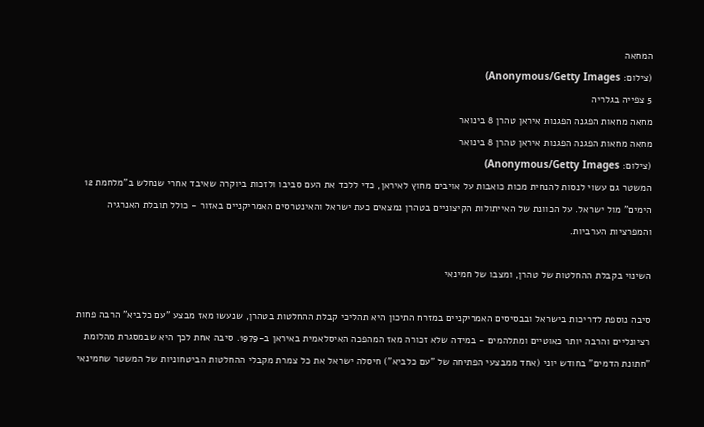המחאה
(צילום: Anonymous/Getty Images)
5 צפייה בגלריה
מחאה מחאות הפגנה הפגנות איראן טהרן 8 בינואר
מחאה מחאות הפגנה הפגנות איראן טהרן 8 בינואר
(צילום: Anonymous/Getty Images)
המשטר גם עשוי לנסות להנחית מכות כואבות על אויבים מחוץ לאיראן, כדי ללכד את העם סביבו ולזכות ביוקרה שאיבד אחרי שנחלש ב"מלחמת 12 הימים" מול ישראל. על הכוונת של האייתולות הקיצוניים בטהרן נמצאים כעת ישראל והאינטרסים האמריקניים באזור - כולל תובלת האנרגיה והמפרציות הערביות.

השינוי בקבלת ההחלטות של טהרן, ומצבו של חמינאי

סיבה נוספת לדריכות בישראל ובבסיסים האמריקניים במזרח התיכון היא תהליכי קבלת ההחלטות בטהרן, שנעשו מאז מבצע "עם כלביא" הרבה פחות רציונליים והרבה יותר כאוטיים ומתלהמים - במידה שלא זכורה מאז המהפכה האיסלאמית באיראן ב-1979. סיבה אחת לכך היא שבמסגרת מהלומת "חתונת הדמים" בחודש יוני (אחד ממבצעי הפתיחה של "עם כלביא") חיסלה ישראל את כל צמרת מקבלי ההחלטות הביטחוניות של המשטר שחמינאי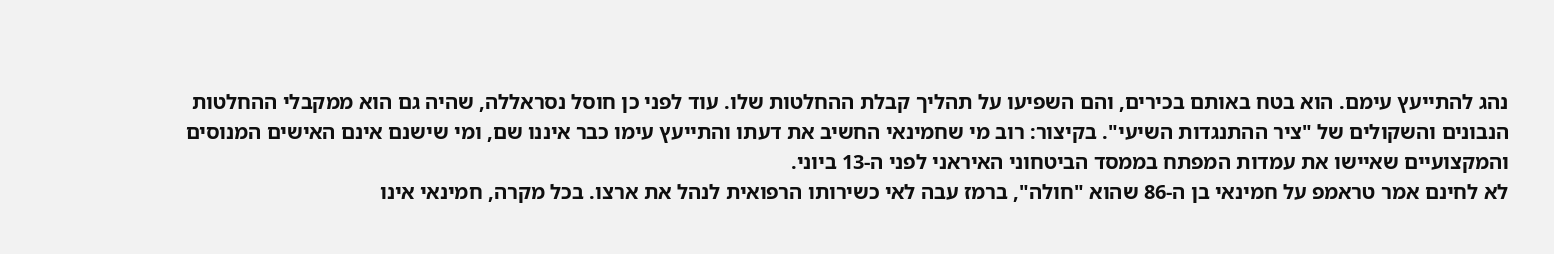נהג להתייעץ עימם. הוא בטח באותם בכירים, והם השפיעו על תהליך קבלת ההחלטות שלו. עוד לפני כן חוסל נסראללה, שהיה גם הוא ממקבלי ההחלטות הנבונים והשקולים של "ציר ההתנגדות השיעי". בקיצור: רוב מי שחמינאי החשיב את דעתו והתייעץ עימו כבר איננו שם, ומי שישנם אינם האישים המנוסים והמקצועיים שאיישו את עמדות המפתח בממסד הביטחוני האיראני לפני ה-13 ביוני.
לא לחינם אמר טראמפ על חמינאי בן ה-86 שהוא "חולה", ברמז עבה לאי כשירותו הרפואית לנהל את ארצו. בכל מקרה, חמינאי אינו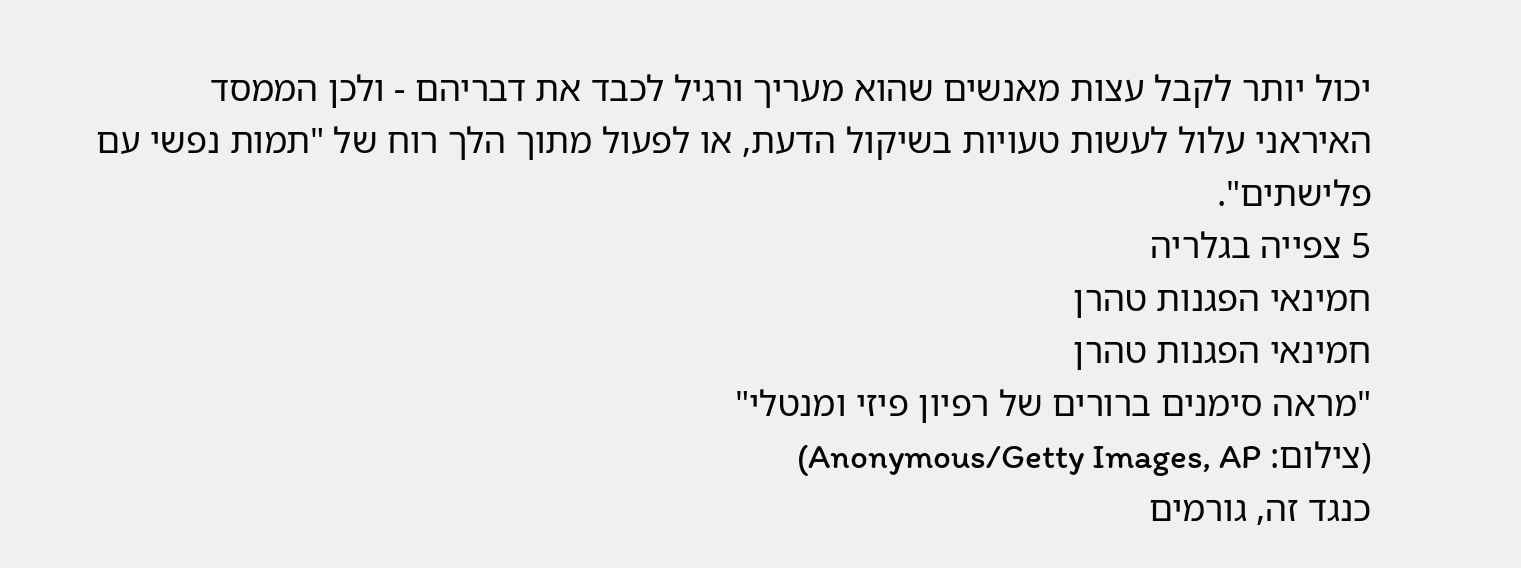יכול יותר לקבל עצות מאנשים שהוא מעריך ורגיל לכבד את דבריהם - ולכן הממסד האיראני עלול לעשות טעויות בשיקול הדעת, או לפעול מתוך הלך רוח של "תמות נפשי עם פלישתים".
5 צפייה בגלריה
חמינאי הפגנות טהרן
חמינאי הפגנות טהרן
"מראה סימנים ברורים של רפיון פיזי ומנטלי"
(צילום: Anonymous/Getty Images, AP)
כנגד זה, גורמים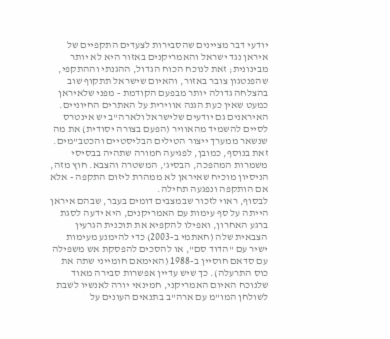יודעי דבר מציינים שהסבירות לצעדים התקפיים של איראן נגד ישראל והאמריקנים באזור היא לא יותר מבינונית; זאת לנוכח הכוח הגדול, ההגנתי וההתקפי, שהפנטגון צובר באזור, והאיום שישראל תתקוף שוב בהצלחה גדולה יותר מבפעם הקודמת - מפני שלאיראן כמעט שאין כעת הגנה אווירית על האתרים החיוניים.
האיראנים גם יודעים שלישראל ולארה"ב יש אינטרס לסיים להשמיד מהאוויר (הפעם בצורה יסודית) את מה שנשאר ממערך ייצור הטילים הבליסטיים והכטב"מים. זאת בנוסף, כמובן, לפגיעה חמורה שתהיה בבסיסי משמרות המהפכה, הבסיג', המשטרה והצבא. חוץ מזה, הניסיון מוכיח שאיראן לא ממהרת ליזום התקפה - אלא אם הותקפה ונפגעה תחילה.
לבסוף, ראוי לזכור שבמצבים דומים בעבר, שבהם איראן הייתה על סף עימות עם האמריקנים, היא ידעה לסגת ברגע האחרון, ואפילו להקפיא את תוכנית הגרעין הצבאית שלה (חאתמי ב-2003) כדי להימנע מעימות ישיר עם "הדוד סם", או להסכים להפסקת אש משפילה עם סדאם חוסיין ב-1988 (האימאם חומייני שתה את כוס התרעלה). כך שיש עדיין אפשרות סבירה מאוד שלנוכח האיום האמריקני, חמינאי יורה לאנשיו לשבת לשולחן המו"מ עם ארה"ב בתנאים העונים על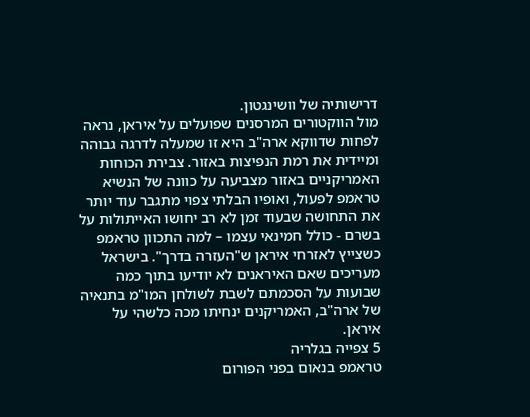דרישותיה של וושינגטון.
מול הווקטורים המרסנים שפועלים על איראן, נראה לפחות שדווקא ארה"ב היא זו שמעלה לדרגה גבוהה ומיידית את רמת הנפיצות באזור. צבירת הכוחות האמריקניים באזור מצביעה על כוונה של הנשיא טראמפ לפעול, ואופיו הבלתי צפוי מתגבר עוד יותר את התחושה שבעוד זמן לא רב יחושו האייתולות על בשרם - כולל חמינאי עצמו – למה התכוון טראמפ כשצייץ לאזרחי איראן ש"העזרה בדרך". בישראל מעריכים שאם האיראנים לא יודיעו בתוך כמה שבועות על הסכמתם לשבת לשולחן המו"מ בתנאיה של ארה"ב, האמריקנים ינחיתו מכה כלשהי על איראן.
5 צפייה בגלריה
טראמפ בנאום בפני הפורום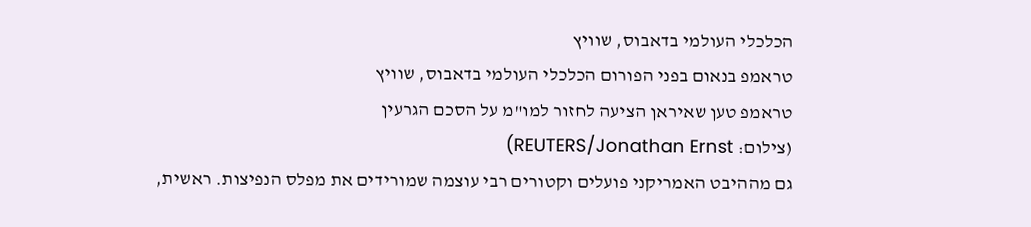הכלכלי העולמי בדאבוס, שוויץ
טראמפ בנאום בפני הפורום הכלכלי העולמי בדאבוס, שוויץ
טראמפ טען שאיראן הציעה לחזור למו"מ על הסכם הגרעין
(צילום: REUTERS/Jonathan Ernst)
גם מההיבט האמריקני פועלים וקטורים רבי עוצמה שמורידים את מפלס הנפיצות. ראשית,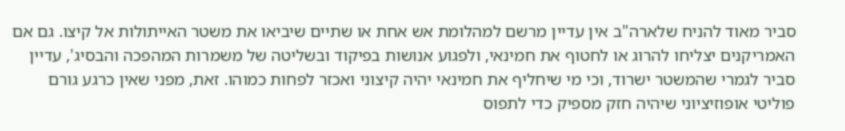סביר מאוד להניח שלארה"ב אין עדיין מרשם למהלומת אש אחת או שתיים שיביאו את משטר האייתולות אל קיצו. גם אם האמריקנים יצליחו להרוג או לחטוף את חמינאי, ולפגוע אנושות בפיקוד ובשליטה של משמרות המהפכה והבסיג', עדיין סביר לגמרי שהמשטר ישרוד, וכי מי שיחליף את חמינאי יהיה קיצוני ואכזר לפחות כמוהו. זאת, מפני שאין כרגע גורם פוליטי אופוזיציוני שיהיה חזק מספיק כדי לתפוס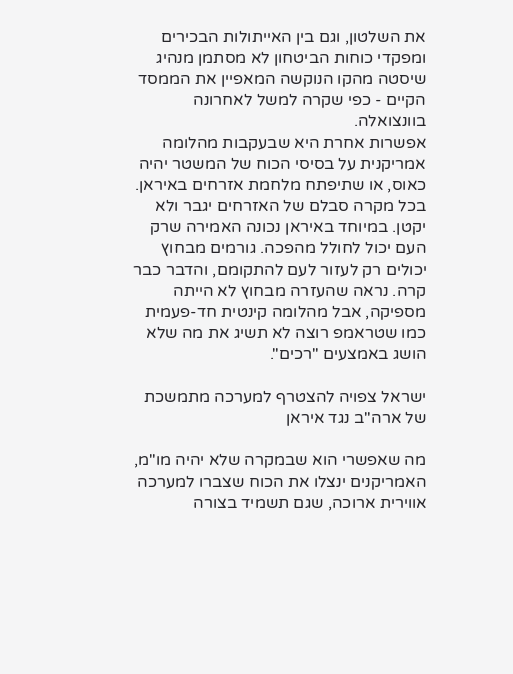את השלטון, וגם בין האייתולות הבכירים ומפקדי כוחות הביטחון לא מסתמן מנהיג שיסטה מהקו הנוקשה המאפיין את הממסד הקיים - כפי שקרה למשל לאחרונה בוונצואלה.
אפשרות אחרת היא שבעקבות מהלומה אמריקנית על בסיסי הכוח של המשטר יהיה כאוס, או שתיפתח מלחמת אזרחים באיראן. בכל מקרה סבלם של האזרחים יגבר ולא יקטן. במיוחד באיראן נכונה האמירה שרק העם יכול לחולל מהפכה. גורמים מבחוץ יכולים רק לעזור לעם להתקומם, והדבר כבר קרה. נראה שהעזרה מבחוץ לא הייתה מספיקה, אבל מהלומה קינטית חד-פעמית כמו שטראמפ רוצה לא תשיג את מה שלא הושג באמצעים "רכים".

ישראל צפויה להצטרף למערכה מתמשכת של ארה"ב נגד איראן

מה שאפשרי הוא שבמקרה שלא יהיה מו"מ, האמריקנים ינצלו את הכוח שצברו למערכה אווירית ארוכה, שגם תשמיד בצורה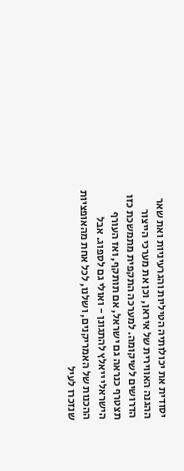יסודית את יכולותיה הטיליות והגרעיניות ואת שאר ההגנה האווירית של איראן, וכן את מערכי הייצור הדרושים לשיקומה. למערכה התקפית מתמשכת כזו תצטרף כנראה גם ישראל, אם תותקף, ואז העורף הישראלי ייאלץ להתגונן - ואולי גם לספוג. אבל ההכנות של האמריקנים, ושלנו, לכל אחת מהאופציות שנזכרו לעיל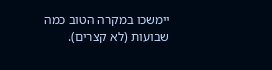יימשכו במקרה הטוב כמה שבועות (לא קצרים).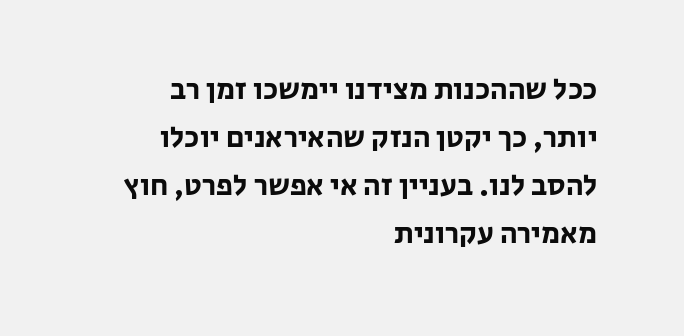ככל שההכנות מצידנו יימשכו זמן רב יותר, כך יקטן הנזק שהאיראנים יוכלו להסב לנו. בעניין זה אי אפשר לפרט, חוץ מאמירה עקרונית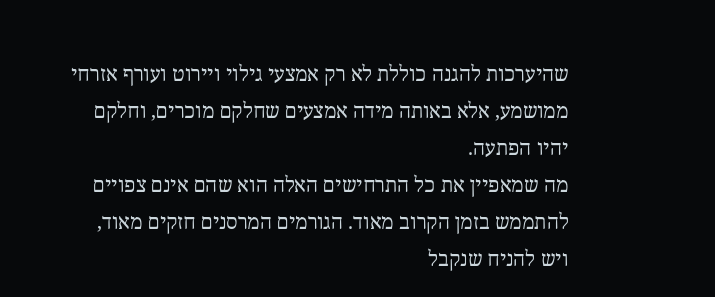שהיערכות להגנה כוללת לא רק אמצעי גילוי ויירוט ועורף אזרחי ממושמע, אלא באותה מידה אמצעים שחלקם מוכרים, וחלקם יהיו הפתעה.
מה שמאפיין את כל התרחישים האלה הוא שהם אינם צפויים להתממש בזמן הקרוב מאוד. הגורמים המרסנים חזקים מאוד, ויש להניח שנקבל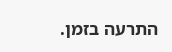התרעה בזמן.